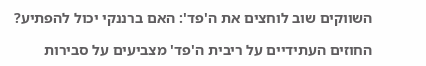השווקים שוב לוחצים את ה'פד': האם ברננקי יכול להפתיע?

החוזים העתידיים על ריבית ה'פד' מצביעים על סבירות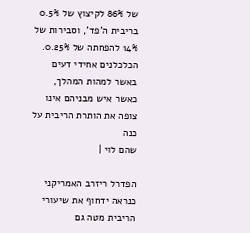של 86% לקיצוץ של 0.5% בריבית ה'פד', וסבירות של 14% להפחתה של 0.25%. הכלכלנים אחידי דעים באשר למהות המהלך, כאשר איש מבניהם אינו צופה את הותרת הריבית על כנה
שהם לוי |

הפדרל ריזרב האמריקני כנראה ידחוף את שיעורי הריבית מטה גם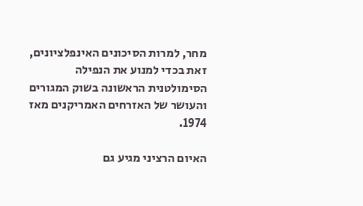מחר, למרות הסיכונים האינפלציונים, זאת בכדי למנוע את הנפילה הסימולטנית הראשונה בשוק המגורים והעושר של האזרחים האמריקנים מאז 1974.

האיום הרציני מגיע גם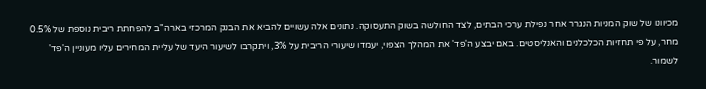מכיוונו של שוק המניות הנגרר אחר נפילת ערכי הבתים, לצד החולשה בשוק התעסוקה. נתונים אלה עשויים להביא את הבנק המרכזי בארה"ב להפחתת ריבית נוספת של 0.5% מחר, על פי תחזיות הכלכלנים והאנליסטים. באם יבצע ה'פד' את המהלך הצפוי, יעמדו שיעורי הריבית על 3%, ויתקרבו לשיעור היעד של עליית המחירים עליו מעוניין ה'פד' לשמור.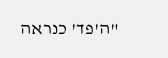"ה'פד' כנראה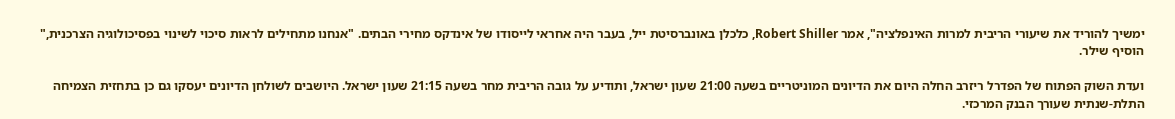ימשיך להוריד את שיעורי הריבית למרות האינפלציה", אמר Robert Shiller, כלכלן באונברסיטת ייל, בעבר היה אחראי לייסודו של אינדקס מחירי הבתים. "אנחנו מתחילים לראות סיכוי לשינוי בפסיכולוגיה הצרכנית," הוסיף שילר.

ועדת השוק הפתוח של הפדרל ריזרב החלה היום את הדיונים המוניטריים בשעה 21:00 שעון ישראל, ותודיע על גובה הריבית מחר בשעה 21:15 שעון ישראל. היושבים לשולחן הדיונים יעסקו גם כן בתחזית הצמיחה התלת-שנתית שעורך הבנק המרכזי.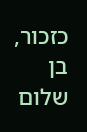כזכור, בן שלום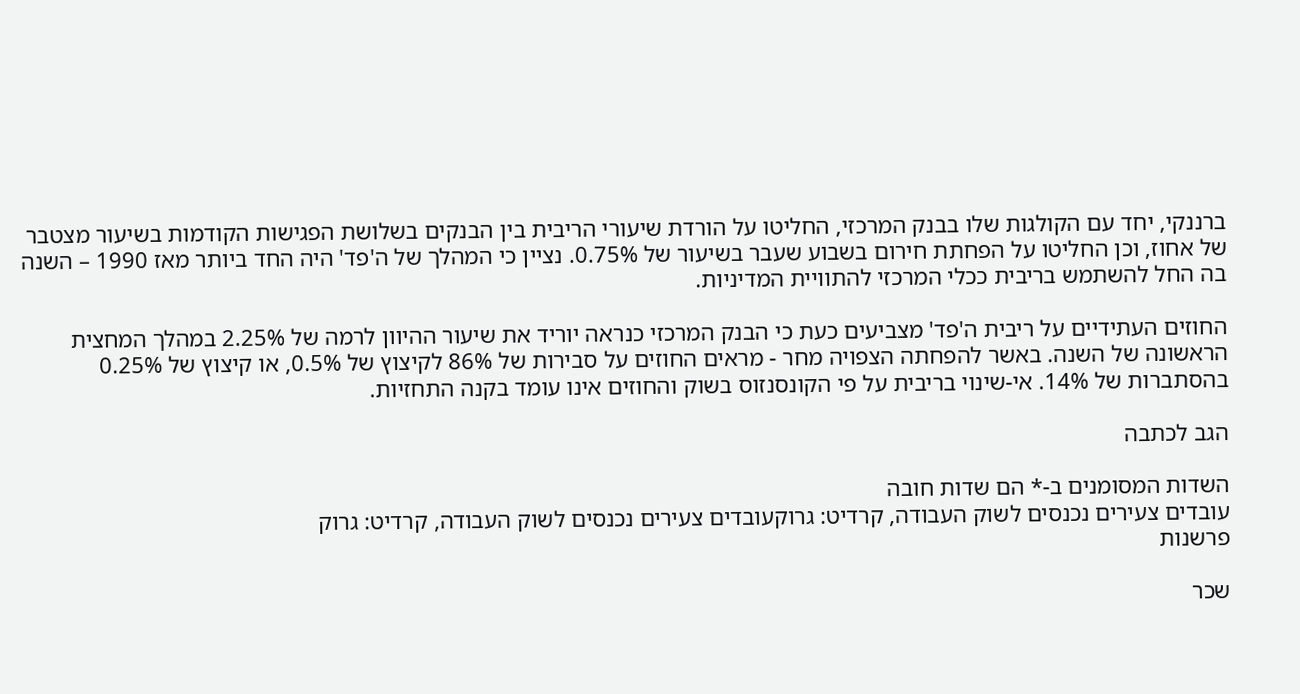ברננקי, יחד עם הקולגות שלו בבנק המרכזי, החליטו על הורדת שיעורי הריבית בין הבנקים בשלושת הפגישות הקודמות בשיעור מצטבר של אחוז, וכן החליטו על הפחתת חירום בשבוע שעבר בשיעור של 0.75%. נציין כי המהלך של ה'פד' היה החד ביותר מאז 1990 – השנה בה החל להשתמש בריבית ככלי המרכזי להתוויית המדיניות.

החוזים העתידיים על ריבית ה'פד' מצביעים כעת כי הבנק המרכזי כנראה יוריד את שיעור ההיוון לרמה של 2.25% במהלך המחצית הראשונה של השנה. באשר להפחתה הצפויה מחר - מראים החוזים על סבירות של 86% לקיצוץ של 0.5%, או קיצוץ של 0.25% בהסתברות של 14%. אי-שינוי בריבית על פי הקונסנזוס בשוק והחוזים אינו עומד בקנה התחזיות.

הגב לכתבה

השדות המסומנים ב-* הם שדות חובה
עובדים צעירים נכנסים לשוק העבודה, קרדיט: גרוקעובדים צעירים נכנסים לשוק העבודה, קרדיט: גרוק
פרשנות

שכר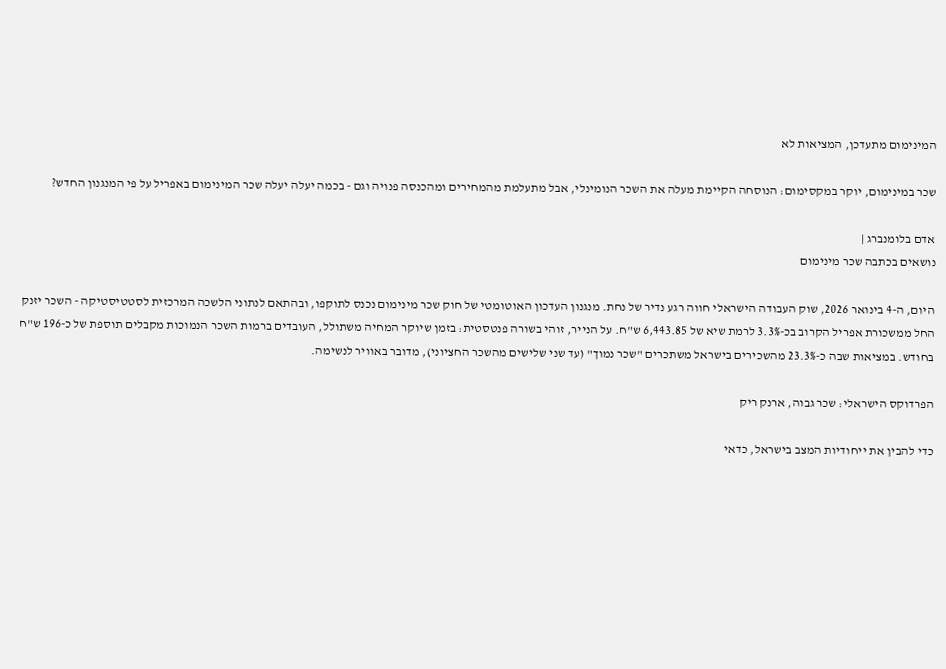המינימום מתעדכן, המציאות לא

שכר במינימום, יוקר במקסימום: הנוסחה הקיימת מעלה את השכר הנומינלי, אבל מתעלמת מהמחירים ומהכנסה פנויה וגם - בכמה יעלה יעלה שכר המינימום באפריל על פי המנגנון החדש?

אדם בלומנברג |
נושאים בכתבה שכר מינימום

היום, ה-4 בינואר 2026, שוק העבודה הישראלי חווה רגע נדיר של נחת. מנגנון העדכון האוטומטי של חוק שכר מינימום נכנס לתוקפו, ובהתאם לנתוני הלשכה המרכזית לסטטיסטיקה - השכר יזנק החל ממשכורת אפריל הקרוב בכ-3.3% לרמת שיא של 6,443.85 ש"ח. על הנייר, זוהי בשורה פנטסטית: בזמן שיוקר המחיה משתולל, העובדים ברמות השכר הנמוכות מקבלים תוספת של כ-196 ש"ח בחודש. במציאות שבה כ-23.3% מהשכירים בישראל משתכרים "שכר נמוך" (עד שני שלישים מהשכר החציוני), מדובר באוויר לנשימה.

הפרדוקס הישראלי: שכר גבוה, ארנק ריק

כדי להבין את ייחודיות המצב בישראל, כדאי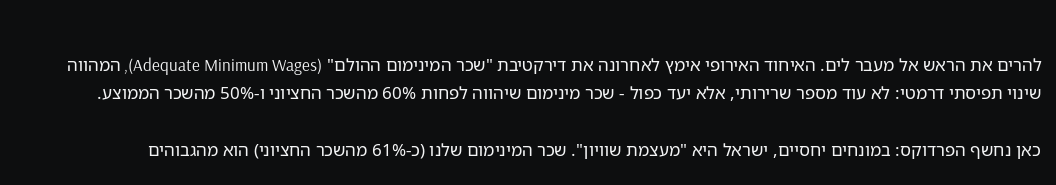להרים את הראש אל מעבר לים. האיחוד האירופי אימץ לאחרונה את דירקטיבת "שכר המינימום ההולם" (Adequate Minimum Wages), המהווה שינוי תפיסתי דרמטי: לא עוד מספר שרירותי, אלא יעד כפול - שכר מינימום שיהווה לפחות 60% מהשכר החציוני ו-50% מהשכר הממוצע.

כאן נחשף הפרדוקס: במונחים יחסיים, ישראל היא "מעצמת שוויון". שכר המינימום שלנו (כ-61% מהשכר החציוני) הוא מהגבוהים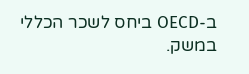ב-OECD ביחס לשכר הכללי במשק.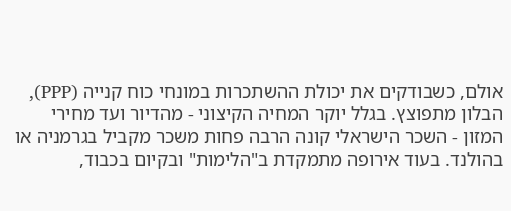אולם, כשבודקים את יכולת ההשתכרות במונחי כוח קנייה (PPP), הבלון מתפוצץ. בגלל יוקר המחיה הקיצוני - מהדיור ועד מחירי המזון - השכר הישראלי קונה הרבה פחות משכר מקביל בגרמניה או בהולנד. בעוד אירופה מתמקדת ב"הלימות" ובקיום בכבוד,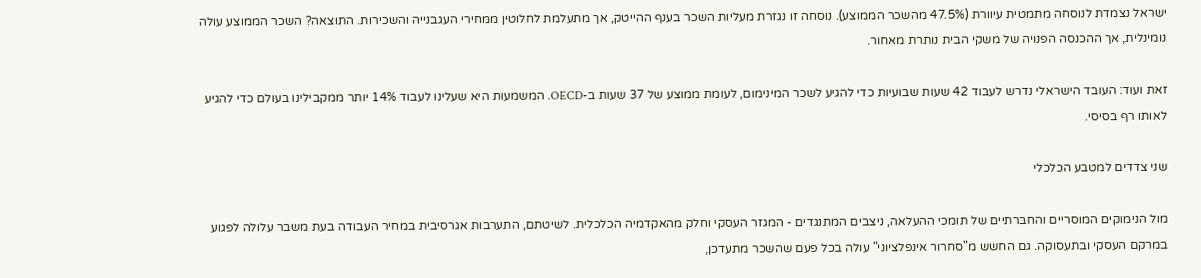ישראל נצמדת לנוסחה מתמטית עיוורת (47.5% מהשכר הממוצע). נוסחה זו נגזרת מעליות השכר בענף ההייטק, אך מתעלמת לחלוטין ממחירי העגבנייה והשכירות. התוצאה? השכר הממוצע עולה נומינלית, אך ההכנסה הפנויה של משקי הבית נותרת מאחור.

זאת ועוד: העובד הישראלי נדרש לעבוד 42 שעות שבועיות כדי להגיע לשכר המינימום, לעומת ממוצע של 37 שעות ב-OECD. המשמעות היא שעלינו לעבוד 14% יותר ממקבילינו בעולם כדי להגיע לאותו רף בסיסי.

שני צדדים למטבע הכלכלי

מול הנימוקים המוסריים והחברתיים של תומכי ההעלאה, ניצבים המתנגדים - המגזר העסקי וחלק מהאקדמיה הכלכלית. לשיטתם, התערבות אגרסיבית במחיר העבודה בעת משבר עלולה לפגוע במרקם העסקי ובתעסוקה. גם החשש מ"סחרור אינפלציוני" עולה בכל פעם שהשכר מתעדכן,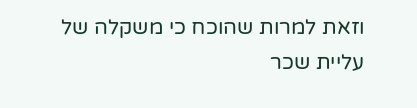וזאת למרות שהוכח כי משקלה של עליית שכר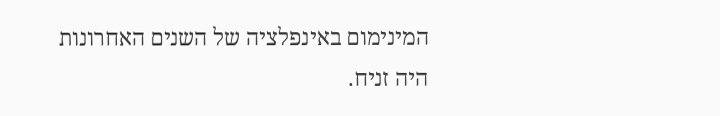המינימום באינפלציה של השנים האחרונות היה זניח.